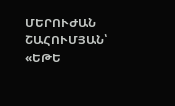ՄԵՐՈՒԺԱՆ ՇԱՀՈՒՄՅԱՆ՝ «ԵԹԵ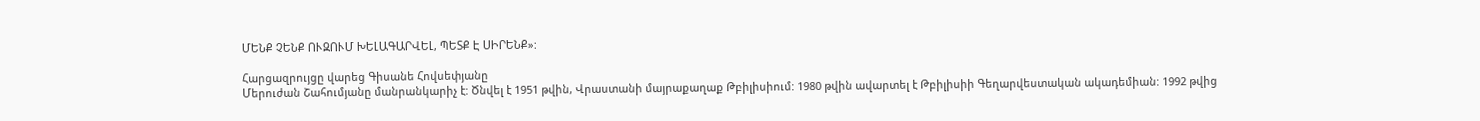ՄԵՆՔ ՉԵՆՔ ՈՒԶՈՒՄ ԽԵԼԱԳԱՐՎԵԼ, ՊԵՏՔ Է ՍԻՐԵՆՔ»:

Հարցազրույցը վարեց Գիսանե Հովսեփյանը
Մերուժան Շահումյանը մանրանկարիչ է: Ծնվել է 1951 թվին, Վրաստանի մայրաքաղաք Թբիլիսիում: 1980 թվին ավարտել է Թբիլիսիի Գեղարվեստական ակադեմիան: 1992 թվից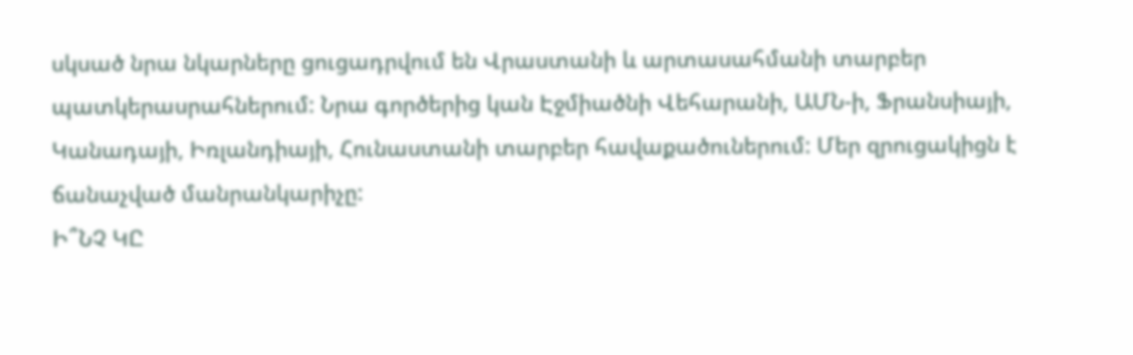սկսած նրա նկարները ցուցադրվում են Վրաստանի և արտասահմանի տարբեր պատկերասրահներում: Նրա գործերից կան Էջմիածնի Վեհարանի, ԱՄՆ-ի, Ֆրանսիայի, Կանադայի, Իռլանդիայի, Հունաստանի տարբեր հավաքածուներում: Մեր զրուցակիցն է ճանաչված մանրանկարիչը:
Ի՞ՆՉ ԿԸ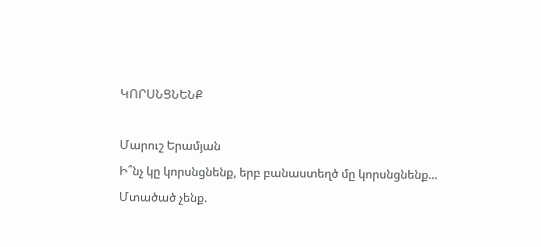ԿՈՐՍՆՑՆԵՆՔ

Մարուշ Երամյան
Ի՞նչ կը կորսնցնենք, երբ բանաստեղծ մը կորսնցնենք...
Մտածած չենք.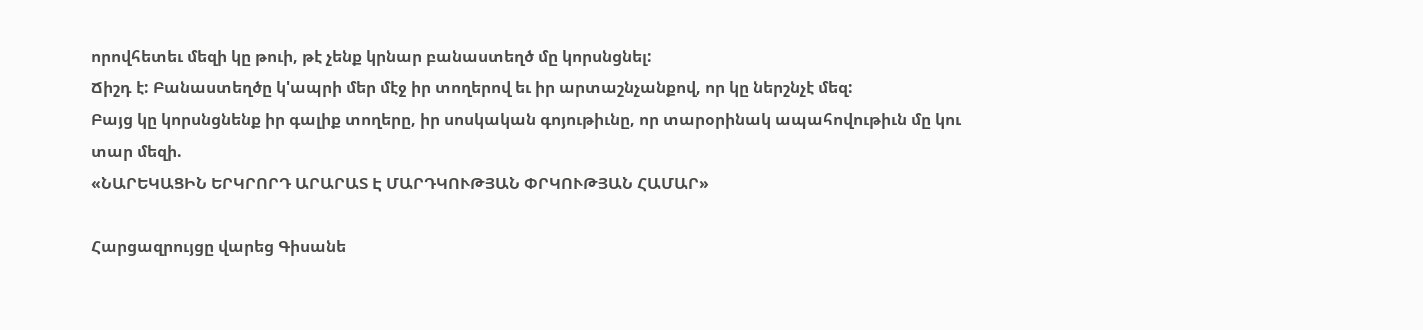որովհետեւ մեզի կը թուի, թէ չենք կրնար բանաստեղծ մը կորսնցնել:
Ճիշդ է: Բանաստեղծը կ'ապրի մեր մէջ իր տողերով եւ իր արտաշնչանքով, որ կը ներշնչէ մեզ:
Բայց կը կորսնցնենք իր գալիք տողերը, իր սոսկական գոյութիւնը, որ տարօրինակ ապահովութիւն մը կու տար մեզի.
«ՆԱՐԵԿԱՑԻՆ ԵՐԿՐՈՐԴ ԱՐԱՐԱՏ Է ՄԱՐԴԿՈՒԹՅԱՆ ՓՐԿՈՒԹՅԱՆ ՀԱՄԱՐ»

Հարցազրույցը վարեց Գիսանե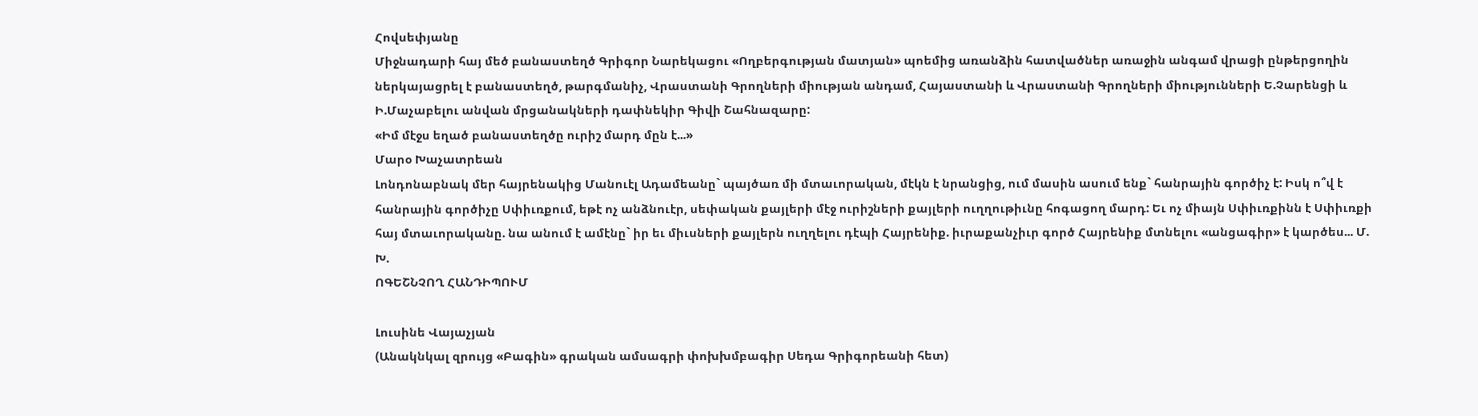Հովսեփյանը
Միջնադարի հայ մեծ բանաստեղծ Գրիգոր Նարեկացու «Ողբերգության մատյան» պոեմից առանձին հատվածներ առաջին անգամ վրացի ընթերցողին ներկայացրել է բանաստեղծ, թարգմանիչ, Վրաստանի Գրողների միության անդամ, Հայաստանի և Վրաստանի Գրողների միությունների Ե.Չարենցի և Ի.Մաչաբելու անվան մրցանակների դափնեկիր Գիվի Շահնազարը:
«Իմ մէջս եղած բանաստեղծը ուրիշ մարդ մըն է...»
Մարօ Խաչատրեան
Լոնդոնաբնակ մեր հայրենակից Մանուէլ Ադամեանը` պայծառ մի մտաւորական, մէկն է նրանցից, ում մասին ասում ենք` հանրային գործիչ է: Իսկ ո՞վ է հանրային գործիչը Սփիւռքում, եթէ ոչ անձնուէր, սեփական քայլերի մէջ ուրիշների քայլերի ուղղութիւնը հոգացող մարդ: Եւ ոչ միայն Սփիւռքինն է Սփիւռքի հայ մտաւորականը. նա անում է ամէնը` իր եւ միւսների քայլերն ուղղելու դէպի Հայրենիք. իւրաքանչիւր գործ Հայրենիք մտնելու «անցագիր» է կարծես... Մ. Խ.
ՈԳԵՇՆՉՈՂ ՀԱՆԴԻՊՈՒՄ

Լուսինե Վայաչյան
(Անակնկալ զրույց «Բագին» գրական ամսագրի փոխխմբագիր Սեդա Գրիգորեանի հետ)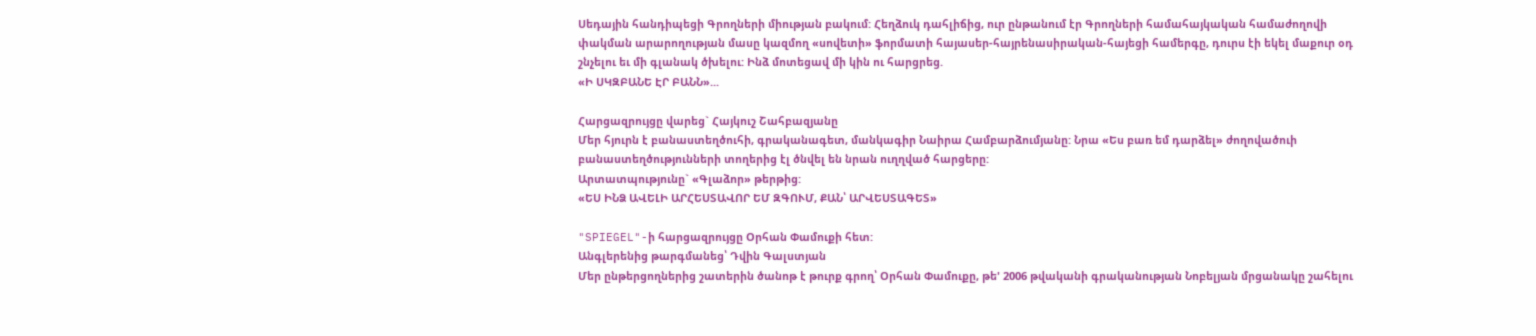Սեդային հանդիպեցի Գրողների միության բակում: Հեղձուկ դահլիճից, ուր ընթանում էր Գրողների համահայկական համաժողովի փակման արարողության մասը կազմող «սովետի» ֆորմատի հայասեր-հայրենասիրական-հայեցի համերգը, դուրս էի եկել մաքուր օդ շնչելու եւ մի գլանակ ծխելու: Ինձ մոտեցավ մի կին ու հարցրեց.
«Ի ՍԿԶԲԱՆԵ ԷՐ ԲԱՆՆ»...

Հարցազրույցը վարեց` Հայկուշ Շահբազյանը
Մեր հյուրն է բանաստեղծուհի, գրականագետ, մանկագիր Նաիրա Համբարձումյանը: Նրա «Ես բառ եմ դարձել» ժողովածուի բանաստեղծությունների տողերից էլ ծնվել են նրան ուղղված հարցերը:
Արտատպությունը` «Գլաձոր» թերթից:
«ԵՍ ԻՆՁ ԱՎԵԼԻ ԱՐՀԵՍՏԱՎՈՐ ԵՄ ԶԳՈՒՄ, ՔԱՆ՝ ԱՐՎԵՍՏԱԳԵՏ»

"SPIEGEL"-ի հարցազրույցը Օրհան Փամուքի հետ:
Անգլերենից թարգմանեց՝ Դվին Գալստյան
Մեր ընթերցողներից շատերին ծանոթ է թուրք գրող՝ Օրհան Փամուքը, թե' 2006 թվականի գրականության Նոբելյան մրցանակը շահելու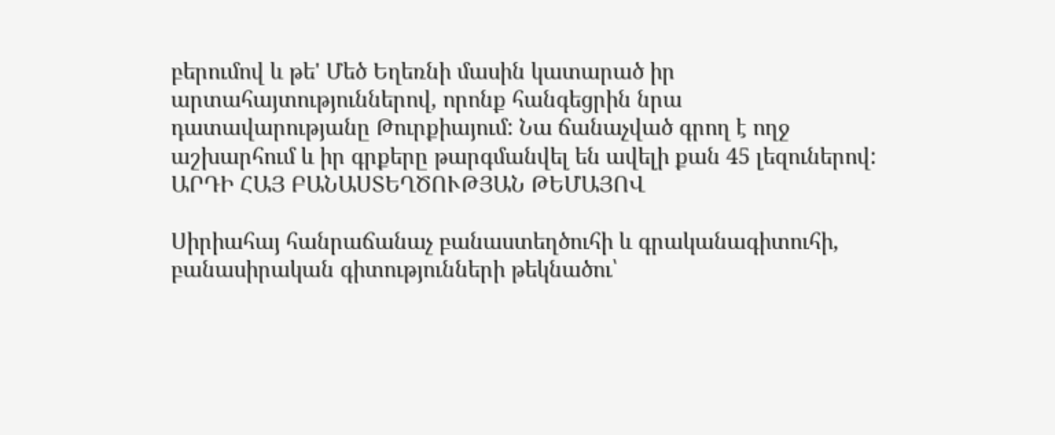բերումով և թե' Մեծ Եղեռնի մասին կատարած իր արտահայտություններով, որոնք հանգեցրին նրա դատավարությանը Թուրքիայում: Նա ճանաչված գրող է ողջ աշխարհում և իր գրքերը թարգմանվել են ավելի քան 45 լեզուներով:
ԱՐԴԻ ՀԱՅ ԲԱՆԱՍՏԵՂԾՈՒԹՅԱՆ ԹԵՄԱՅՈՎ

Սիրիահայ հանրաճանաչ բանաստեղծուհի և գրականագիտուհի, բանասիրական գիտությունների թեկնածու՝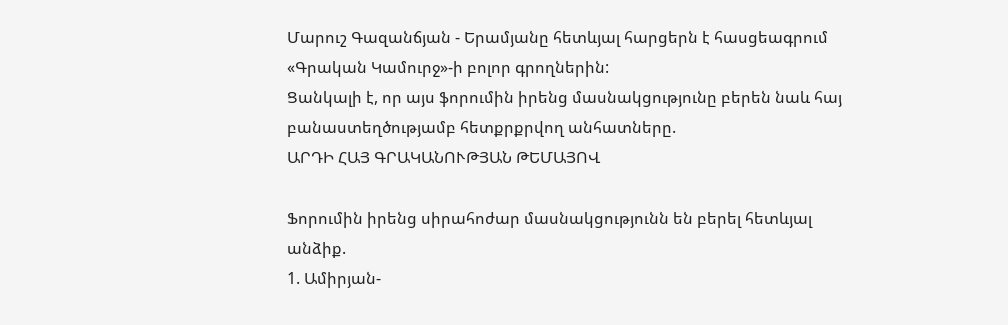Մարուշ Գազանճյան - Երամյանը հետևյալ հարցերն է հասցեագրում «Գրական Կամուրջ»-ի բոլոր գրողներին:
Ցանկալի է, որ այս ֆորումին իրենց մասնակցությունը բերեն նաև հայ բանաստեղծությամբ հետքրքրվող անհատները.
ԱՐԴԻ ՀԱՅ ԳՐԱԿԱՆՈՒԹՅԱՆ ԹԵՄԱՅՈՎ

Ֆորումին իրենց սիրահոժար մասնակցությունն են բերել հետևյալ անձիք.
1. Ամիրյան-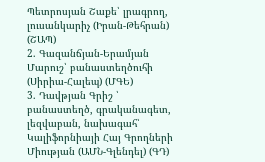Պետրոսյան Շաքե՝ լրագրող, լուսանկարիչ (Իրան-Թեհրան) (ՇԱՊ)
2. Գազանճյան-Երամյան Մարուշ՝ բանաստեղծուհի (Սիրիա-Հալեպ) (ՄԳԵ)
3. Դավթյան Գրիշ ՝ բանաստեղծ, գրականագետ, լեզվաբան, նախագահ՝ Կալիֆորնիայի Հայ Գրողների Միության (ԱՄՆ-Գլենդել) (ԳԴ)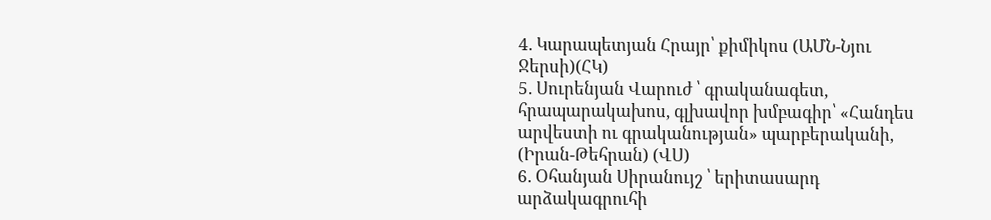4. Կարապետյան Հրայր՝ քիմիկոս (ԱՄՆ-Նյու Ջերսի)(ՀԿ)
5. Սուրենյան Վարուժ ՝ գրականագետ, հրապարակախոս, գլխավոր խմբագիր՝ «Հանդես արվեստի ու գրականության» պարբերականի, (Իրան-Թեհրան) (ՎՍ)
6. Օհանյան Սիրանույշ ՝ երիտասարդ արձակագրուհի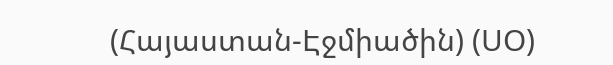(Հայաստան-Էջմիածին) (ՍՕ)